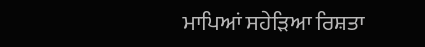ਮਾਪਿਆਂ ਸਹੇੜਿਆ ਰਿਸ਼ਤਾ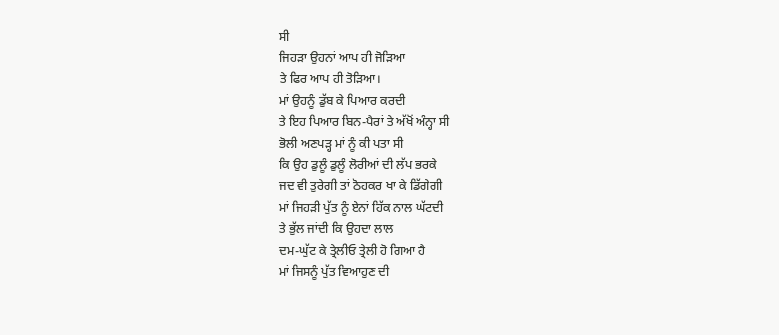ਸੀ
ਜਿਹੜਾ ਉਹਨਾਂ ਆਪ ਹੀ ਜੋੜਿਆ
ਤੇ ਫਿਰ ਆਪ ਹੀ ਤੋੜਿਆ।
ਮਾਂ ਉਹਨੂੰ ਡੁੱਬ ਕੇ ਪਿਆਰ ਕਰਦੀ
ਤੇ ਇਹ ਪਿਆਰ ਬਿਨ-ਪੈਰਾਂ ਤੇ ਅੱਖੋਂ ਅੰਨ੍ਹਾ ਸੀ
ਭੋਲੀ ਅਣਪੜ੍ਹ ਮਾਂ ਨੂੰ ਕੀ ਪਤਾ ਸੀ
ਕਿ ਉਹ ਡੁਲੂੰ ਡੁਲੂੰ ਲੋਰੀਆਂ ਦੀ ਲੱਪ ਭਰਕੇ
ਜਦ ਵੀ ਤੁਰੇਗੀ ਤਾਂ ਠੋਹਕਰ ਖਾ ਕੇ ਡਿੱਗੇਗੀ
ਮਾਂ ਜਿਹੜੀ ਪੁੱਤ ਨੂੰ ਏਨਾਂ ਹਿੱਕ ਨਾਲ ਘੱਟਦੀ
ਤੇ ਭੁੱਲ ਜਾਂਦੀ ਕਿ ਉਹਦਾ ਲਾਲ
ਦਮ-ਘੁੱਟ ਕੇ ਤ੍ਰੇਲੀਓ ਤ੍ਰੇਲੀ ਹੋ ਗਿਆ ਹੈ
ਮਾਂ ਜਿਸਨੂੰ ਪੁੱਤ ਵਿਆਹੁਣ ਦੀ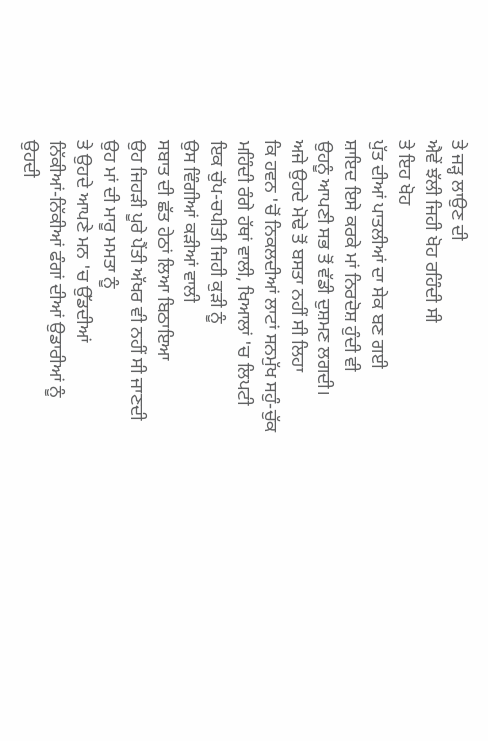ਤੇ ਜੜ੍ਹ ਲਾਉਣ ਦੀ
ਐਵੇਂ ਝੱਲੀ ਜਿਹੀ ਖੋਹ ਰਹਿੰਦੀ ਸੀ
ਤੇ ਇਹ ਖੋਹ
ਪੁੱਤ ਦੀਆਂ ਪਾਤਲੀਆਂ ਦਾ ਸੇਕ ਬਣ ਗਈ
ਸ਼ਾਇਦ ਇਸੇ ਕਰਕੇ ਮਾਂ ਨਿਰਦੋਸ਼ ਹੁੰਦੀ ਵੀ
ਉਹਨੂੰ ਆਪਣੀ ਸਭ ਤੋਂ ਵੱਡੀ ਦੁਸ਼ਮਣ ਲਗਦੀ।
ਅਜੇ ਉਹਦੇ ਮੋਢੇ ਤੋਂ ਬਸਤਾ ਨਹੀਂ ਸੀ ਲਿਹਾ
ਕਿ ਹਵਨ 'ਚੋਂ ਨਿਕਲਦੀਆਂ ਲਾਟਾਂ ਸਨਮੁੱਖ ਸਹੁੰ-ਚੁੱਕ
ਮਹਿੰਦੀ ਰੰਗੇ ਹੱਥਾਂ ਵਾਲੀ, ਖਿਆਲਾਂ 'ਚ ਲਿਪਟੀ
ਇਕ ਚੁੱਪ-ਚਪੀਤੀ ਜਿਹੀ ਕੁੜੀ ਨੂੰ
ਉਸ ਵਿੰਗੀਆਂ ਕੜੀਆਂ ਵਾਲੀ
ਸਬਾਤ ਦੀ ਛੱਤ ਹੇਠਾਂ ਲਿਆ ਬਿਠਾਇਆ
ਉਹ ਜਿਹੜੀ ਪੂਰੇ ਪੈਂਤੀ ਅੱਖਰ ਵੀ ਨਹੀਂ ਸੀ ਜਾਣਦੀ
ਉਹ ਮਾਂ ਦੀ ਮਾਰੂ ਮਮਤਾ ਨੂੰ
ਤੇ ਉਹਦੇ ਆਪਣੇ ਮਨ 'ਚ ਉੱਡਦੀਆਂ
ਨਿੱਕੀਆਂ-ਨਿੱਕੀਆਂ ਫੰਗਾਂ ਦੀਆਂ ਉਡਾਰੀਆਂ ਨੂੰ
ਉਹਦੀ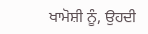ਖਾਮੋਸ਼ੀ ਨੂੰ, ਉਹਦੀ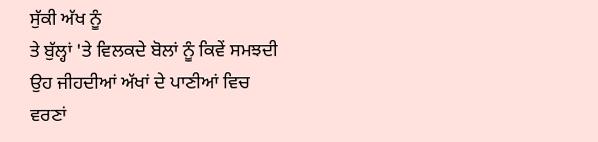ਸੁੱਕੀ ਅੱਖ ਨੂੰ
ਤੇ ਬੁੱਲ੍ਹਾਂ 'ਤੇ ਵਿਲਕਦੇ ਬੋਲਾਂ ਨੂੰ ਕਿਵੇਂ ਸਮਝਦੀ
ਉਹ ਜੀਹਦੀਆਂ ਅੱਖਾਂ ਦੇ ਪਾਣੀਆਂ ਵਿਚ
ਵਰਣਾਂ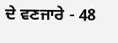ਦੇ ਵਣਜਾਰੇ - 48